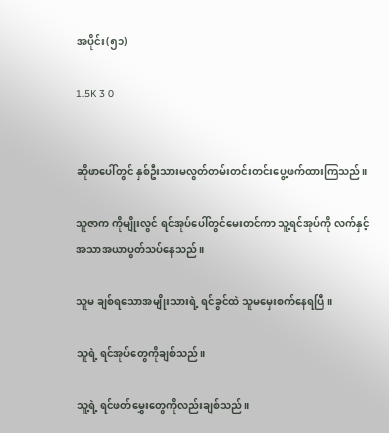အပိုင်း(၅၁)

1.5K 3 0


ဆိုဖာပေါ်တွင် နှစ်ဦးသားမလွတ်တမ်းတင်းတင်းပွေ့ဖက်ထားကြသည်။

သူဇာက ကိုမျိုးလွင် ရင်အုပ်ပေါ်တွင်မေးတင်ကာ သူ့ရင်အုပ်ကို လက်နှင့် အသာအယာပွတ်သပ်နေသည်။

သူမ ချစ်ရသောအမျိုးသားရဲ့ ရင်ခွင်ထဲ သူမမှေးစက်နေရပြီ။

သူရဲ့ ရင်အုပ်တွေကိုချစ်သည်။

သူ့ရဲ့ ရင်ဖတ်မွှေးတွေကိုလည်းချစ်သည်။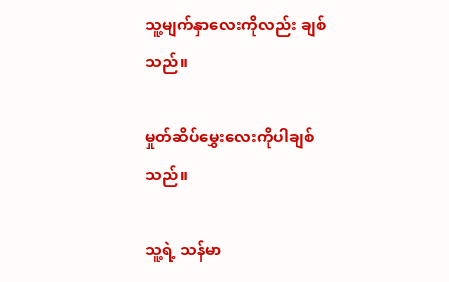သူ့မျက်နှာလေးကိုလည်း ချစ်သည်။

မှုတ်ဆိပ်မွှေးလေးကိုပါချစ်သည်။

သူ့ရဲ့ သန်မာ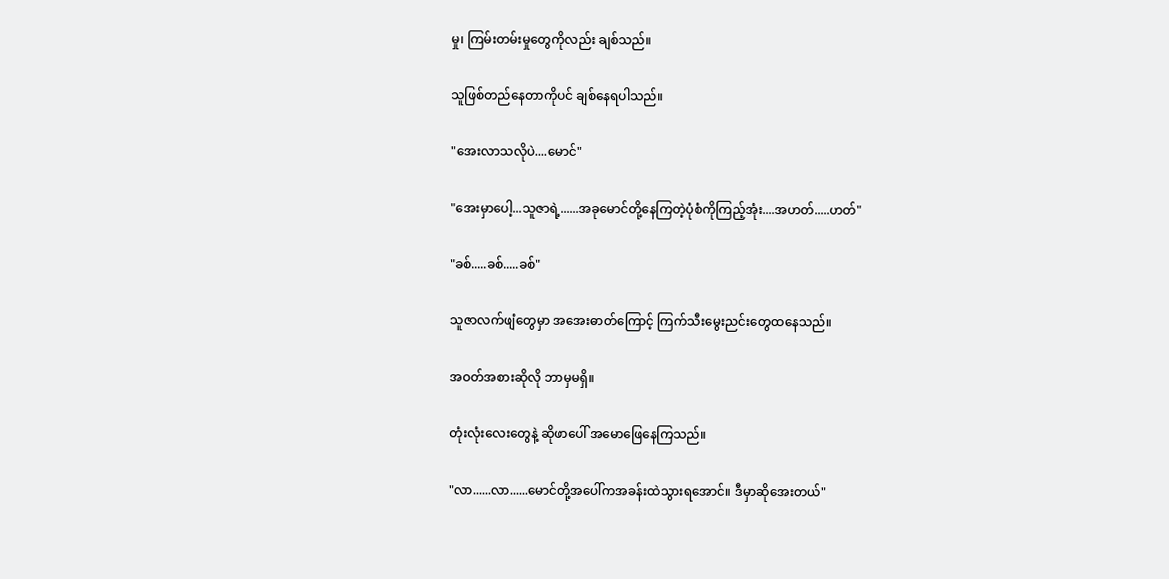မှု၊ ကြမ်းတမ်းမှုတွေကိုလည်း ချစ်သည်။

သူဖြစ်တည်နေတာကိုပင် ချစ်နေရပါသည်။

"အေးလာသလိုပဲ....မောင်"

"အေးမှာပေါ့...သူဇာရဲ့......အခုမောင်တို့နေကြတဲ့ပုံစံကိုကြည့်အုံး....အဟတ်.....ဟတ်"

"ခစ်.....ခစ်.....ခစ်"

သူဇာလက်ဖျံတွေမှာ အအေးဓာတ်ကြောင့် ကြက်သီးမွေးညင်းတွေထနေသည်။

အဝတ်အစားဆိုလို ဘာမှမရှိ။

တုံးလုံးလေးတွေနဲ့ ဆိုဖာပေါ် အမောဖြေနေကြသည်။

"လာ......လာ......မောင်တို့အပေါ်ကအခန်းထဲသွားရအောင်။ ဒီမှာဆိုအေးတယ်"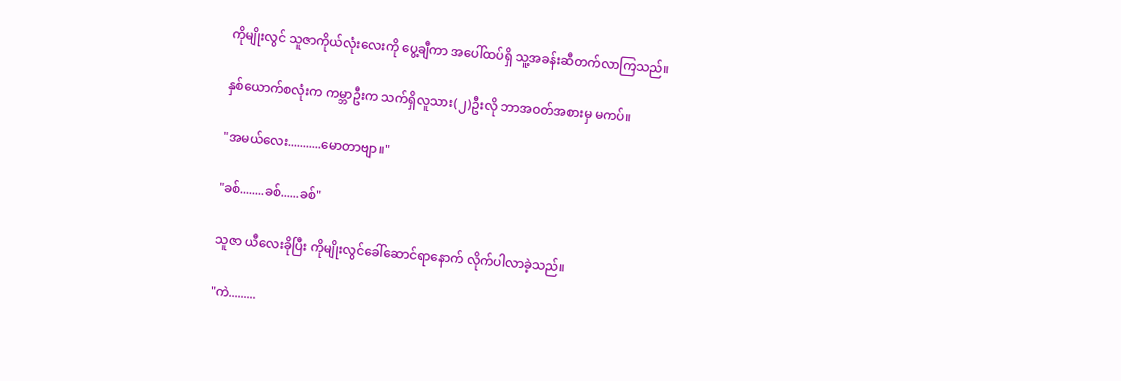ကိုမျိုးလွင် သူဇာကိုယ်လုံးလေးကို ပွေ့ချီကာ အပေါ်ထပ်ရှိ သူ့အခန်းဆီတက်လာကြသည်။

နှစ်ယောက်စလုံးက ကမ္ဘာဦးက သက်ရှိလူသား(၂)ဦးလို ဘာအဝတ်အစားမှ မကပ်။

"အမယ်လေး...........မောတာဗျာ။"

"ခစ်........ခစ်......ခစ်"

သူဇာ ယီလေးခိုပြီး ကိုမျိုးလွင်ခေါ်ဆောင်ရာနောက် လိုက်ပါလာခဲ့သည်။

"ကဲ.........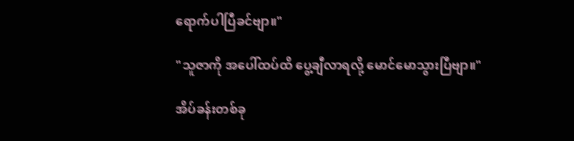ရောက်ပါပြီခင်ဗျာ။"

"သူဇာကို အပေါ်ထပ်ထိ ပွေ့ချီလာရလို့ မောင်မောသွားပြီဗျာ။"

အိပ်ခန်းတစ်ခု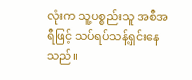လုံးက သူ့ပစ္စည်းသူ အစီအရီဖြင့် သပ်ရပ်သန့်ရှင်းနေသည်။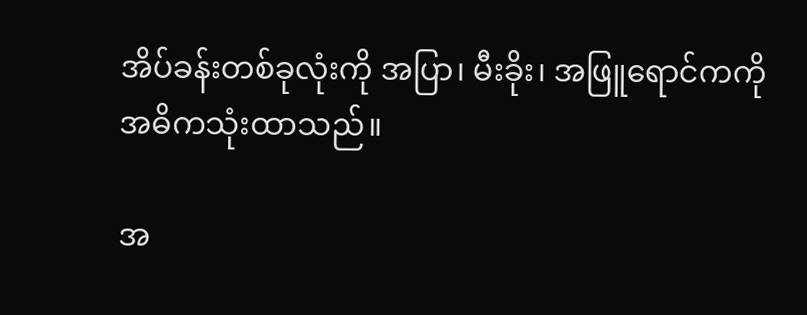အိပ်ခန်းတစ်ခုလုံးကို အပြာ၊ မီးခိုး၊ အဖြူရောင်ကကို အဓိကသုံးထာသည်။

အ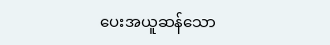ပေးအယူဆန်သော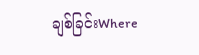ချစ်ခြင်းWhere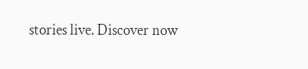stories live. Discover now